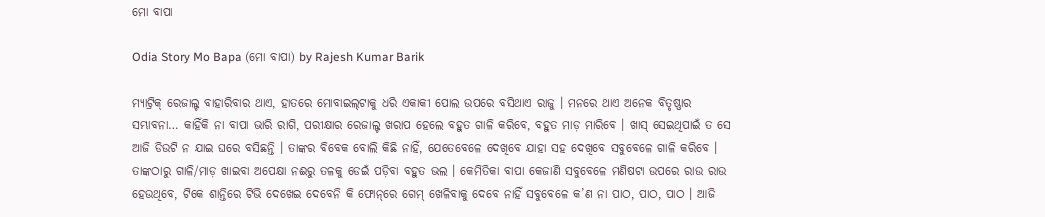ମୋ ବାପା

Odia Story Mo Bapa (ମୋ ବାପା) by Rajesh Kumar Barik

ମ୍ୟାଟ୍ରିକ୍ ରେଜାଲ୍ଟ ବାହାରିବାର ଥାଏ, ହାତରେ ମୋବାଇଲ୍‌ଟାକୁ ଧରି ଏକାକୀ ପୋଲ ଉପରେ ବସିଥାଏ ରାଜୁ । ମନରେ ଥାଏ ଅନେକ ବିତୃଷ୍ଣାର ସମ୍ଭାବନା… କାହିଁକି ନା ବାପା ଭାରି ରାଗି, ପରୀକ୍ଷାର ରେଜାଲ୍ଟ ଖରାପ ହେଲେ ବହୁତ ଗାଳି କରିବେ, ବହୁତ ମାଡ଼ ମାରିବେ । ଖାସ୍ ସେଇଥିପାଇଁ ତ ସେ ଆଜି ଡିଉଟି ନ ଯାଇ ଘରେ ବସିଛନ୍ତି । ତାଙ୍କର ବିବେକ ବୋଲି କିଛି ନାହିଁ, ଯେତେବେଳେ ଦେଖିବେ ଯାହା ସହ ଦେଖିବେ ସବୁବେଳେ ଗାଳି କରିବେ । ତାଙ୍କଠାରୁ ଗାଳି/ମାଡ଼ ଖାଇବା ଅପେକ୍ଷା ନଈରୁ ତଳକୁ ଡେଇଁ ପଡ଼ିବା ବହୁତ ଭଲ । କେମିତିକା ବାପା କେଜାଣି ସବୁବେଳେ ମଣିଷଟା ଉପରେ ରାଉ ରାଉ ହେଉଥିବେ, ଟିକେ ଶାନ୍ତିରେ ଟିଭି ଦେଖେଇ ଦେବେନି କି ଫୋନ୍‌‌ରେ ଗେମ୍ ଖେଳିବାକୁ ଦେବେ ନାହିଁ ସବୁବେଳେ କ’ଣ ନା ପାଠ, ପାଠ, ପାଠ । ଆଜି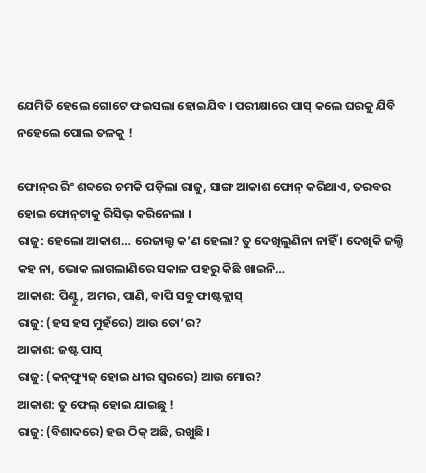ଯେମିତି ହେଲେ ଗୋଟେ ଫଇସଲା ହୋଇଯିବ । ପରୀକ୍ଷାରେ ପାସ୍ କଲେ ଘରକୁ ଯିବି ନହେଲେ ପୋଲ ତଳକୁ !

ଫୋନ୍‌ର ରିଂ ଶବ୍ଦରେ ଚମକି ପଡ଼ିଲା ରାଜୁ, ସାଙ୍ଗ ଆକାଶ ଫୋନ୍ କରିଥାଏ, ତରବର ହୋଇ ଫୋନ୍‌ଟାକୁ ରିସିଭ୍ କରିନେଲା ।
ରାଜୁ: ହେଲୋ ଆକାଶ… ରେଜାଲ୍ଟ କ’ଣ ହେଲା? ତୁ ଦେଖିଲୁଣିନା ନାହିଁ । ଦେଖିକି ଜଲ୍ଦି କହ ନା, ଭୋକ ଲାଗଲାଣିରେ ସକାଳ ପହରୁ କିଛି ଖାଇନି…
ଆକାଶ: ପିଣ୍ଟୁ, ଅମର, ପାଣି, ବାପି ସବୁ ଫାଷ୍ଟକ୍ଲାସ୍
ରାଜୁ: (ହସ ହସ ମୁହଁରେ) ଆଉ ତୋ’ର?
ଆକାଶ: ଜଷ୍ଟ ପାସ୍
ରାଜୁ: (କନ୍‌ଫ୍ୟୁଜ୍ ହୋଇ ଧୀର ସ୍ୱରରେ) ଆଉ ମୋର?
ଆକାଶ: ତୁ ଫେଲ୍ ହୋଇ ଯାଇଛୁ !
ରାଜୁ: (ବିଶାଦରେ) ହଉ ଠିକ୍ ଅଛି, ରଖୁଛି ।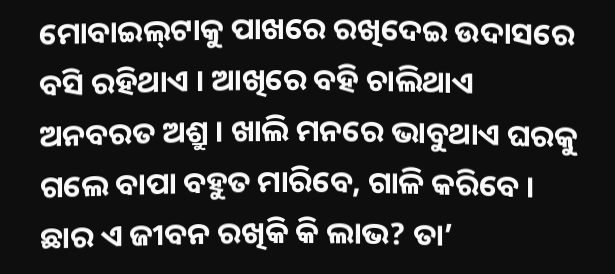ମୋବାଇଲ୍‌ଟାକୁ ପାଖରେ ରଖିଦେଇ ଉଦାସରେ ବସି ରହିଥାଏ । ଆଖିରେ ବହି ଚାଲିଥାଏ ଅନବରତ ଅଶ୍ରୁ । ଖାଲି ମନରେ ଭାବୁଥାଏ ଘରକୁ ଗଲେ ବାପା ବହୁତ ମାରିବେ, ଗାଳି କରିବେ । ଛାର ଏ ଜୀବନ ରଖିକି କି ଲାଭ? ତା’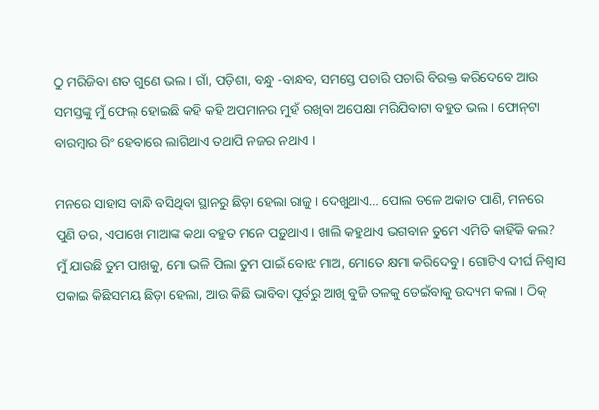ଠୁ ମରିଜିବା ଶତ ଗୁଣେ ଭଲ । ଗାଁ, ପଡ଼ିଶା, ବନ୍ଧୁ -ବାନ୍ଧବ, ସମସ୍ତେ ପଚାରି ପଚାରି ବିରକ୍ତ କରିଦେବେ ଆଉ ସମସ୍ତଙ୍କୁ ମୁଁ ଫେଲ୍ ହୋଇଛି କହି କହି ଅପମାନର ମୁହଁ ରଖିବା ଅପେକ୍ଷା ମରିଯିବାଟା ବହୁତ ଭଲ । ଫୋନ୍‌ଟା ବାରମ୍ୱାର ରିଂ ହେବାରେ ଲାଗିଥାଏ ତଥାପି ନଜର ନଥାଏ ।

ମନରେ ସାହାସ ବାନ୍ଧି ବସିଥିବା ସ୍ଥାନରୁ ଛିଡ଼ା ହେଲା ରାଜୁ । ଦେଖୁଥାଏ… ପୋଲ ତଳେ ଅକାତ ପାଣି, ମନରେ ପୁଣି ଡର, ଏପାଖେ ମାଆଙ୍କ କଥା ବହୁତ ମନେ ପଡ଼ୁଥାଏ । ଖାଲି କହୁଥାଏ ଭଗବାନ ତୁମେ ଏମିତି କାହିଁକି କଲ? ମୁଁ ଯାଉଛି ତୁମ ପାଖକୁ, ମୋ ଭଳି ପିଲା ତୁମ ପାଇଁ ବୋଝ ମାଅ, ମୋତେ କ୍ଷମା କରିଦେବୁ । ଗୋଟିଏ ଦୀର୍ଘ ନିଶ୍ୱାସ ପକାଇ କିଛିସମୟ ଛିଡ଼ା ହେଲା, ଆଉ କିଛି ଭାବିବା ପୂର୍ବରୁ ଆଖି ବୁଜି ତଳକୁ ଡେଇଁବାକୁ ଉଦ୍ୟମ କଲା । ଠିକ୍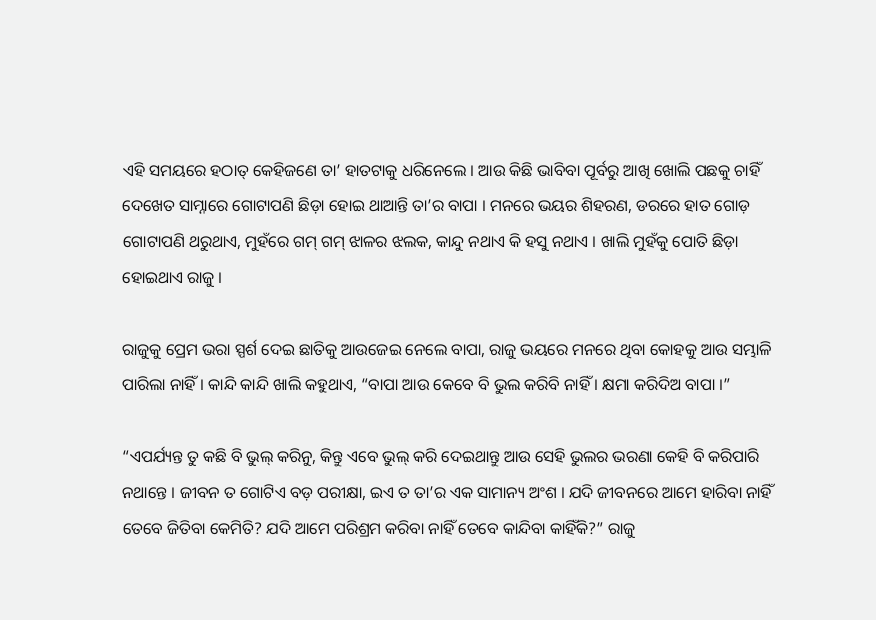ଏହି ସମୟରେ ହଠାତ୍ କେହିଜଣେ ତା’ ହାତଟାକୁ ଧରିନେଲେ । ଆଉ କିଛି ଭାବିବା ପୂର୍ବରୁ ଆଖି ଖୋଲି ପଛକୁ ଚାହିଁ ଦେଖେତ ସାମ୍ନାରେ ଗୋଟାପଣି ଛିଡ଼ା ହୋଇ ଥାଆନ୍ତି ତା’ର ବାପା । ମନରେ ଭୟର ଶିହରଣ, ଡରରେ ହାତ ଗୋଡ଼ ଗୋଟାପଣି ଥରୁଥାଏ, ମୁହଁରେ ଗମ୍ ଗମ୍ ଝାଳର ଝଲକ, କାନ୍ଦୁ ନଥାଏ କି ହସୁ ନଥାଏ । ଖାଲି ମୁହଁକୁ ପୋତି ଛିଡ଼ା ହୋଇଥାଏ ରାଜୁ ।

ରାଜୁକୁ ପ୍ରେମ ଭରା ସ୍ପର୍ଶ ଦେଇ ଛାତିକୁ ଆଉଜେଇ ନେଲେ ବାପା, ରାଜୁ ଭୟରେ ମନରେ ଥିବା କୋହକୁ ଆଉ ସମ୍ଭାଳି ପାରିଲା ନାହିଁ । କାନ୍ଦି କାନ୍ଦି ଖାଲି କହୁଥାଏ, “ବାପା ଆଉ କେବେ ବି ଭୁଲ କରିବି ନାହିଁ । କ୍ଷମା କରିଦିଅ ବାପା ।”

“ଏପର୍ଯ୍ୟନ୍ତ ତୁ କଛି ବି ଭୁଲ୍ କରିନୁ, କିନ୍ତୁ ଏବେ ଭୁଲ୍ କରି ଦେଇଥାନ୍ତୁ ଆଉ ସେହି ଭୁଲର ଭରଣା କେହି ବି କରିପାରି ନଥାନ୍ତେ । ଜୀବନ ତ ଗୋଟିଏ ବଡ଼ ପରୀକ୍ଷା, ଇଏ ତ ତା’ର ଏକ ସାମାନ୍ୟ ଅଂଶ । ଯଦି ଜୀବନରେ ଆମେ ହାରିବା ନାହିଁ ତେବେ ଜିତିବା କେମିତି? ଯଦି ଆମେ ପରିଶ୍ରମ କରିବା ନାହିଁ ତେବେ କାନ୍ଦିବା କାହିଁକି?” ରାଜୁ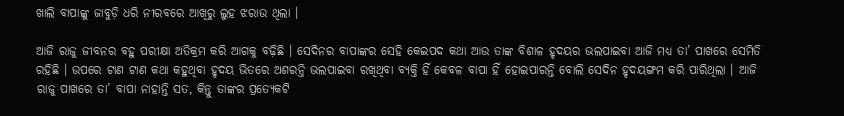ଖାଲି ବାପାଙ୍କୁ ଜାବୁଡ଼ି ଧରି ନୀରବରେ ଆଖିରୁ ଲୁହ ଝରାଉ ଥିଲା ।

ଆଜି ରାଜୁ ଜୀବନର ବହୁ ପରୀକ୍ଷା ଅତିକ୍ରମ କରି ଆଗକୁ ବଢ଼ିଛି । ସେଦିନର ବାପାଙ୍କର ସେହି କେଇପଦ କଥା ଆଉ ତାଙ୍କ ବିଶାଳ ହୃଦୟର ଭଲପାଇବା ଆଜି ମଧ୍ୟ ତା’ ପାଖରେ ସେମିତି ରହିଛି । ଉପରେ ଟାଣ ଟାଣ କଥା କହୁଥିବା ହୃଦୟ ଭିତରେ ଅଶରନ୍ତି ଭଲପାଇବା ରଖିଥିବା ବ୍ୟକ୍ତି ହିଁ କେବଳ ବାପା ହିଁ ହୋଇପାରନ୍ତି ବୋଲି ସେଦିନ ହୃଦୟଙ୍ଗମ କରି ପାରିଥିଲା । ଆଜି ରାଜୁ ପାଖରେ ତା’ ବାପା ନାହାନ୍ତି ସତ, କିନ୍ତୁ ତାଙ୍କର ପ୍ରତ୍ୟେକଟି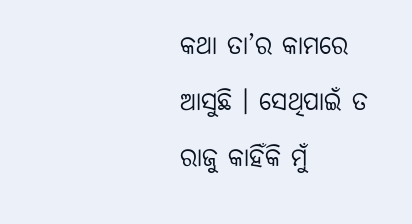କଥା ତା’ର କାମରେ ଆସୁଛି । ସେଥିପାଇଁ ତ ରାଜୁ କାହିଁକି ମୁଁ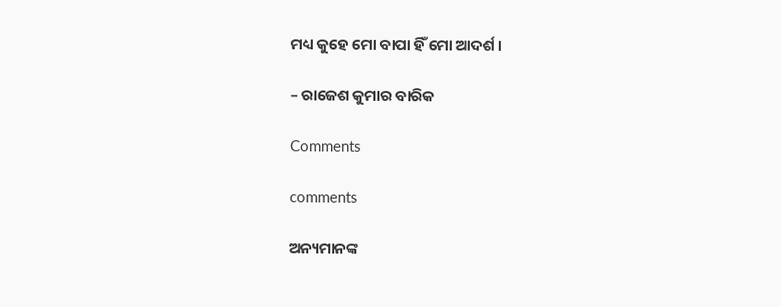ମଧ୍ୟ କୁହେ ମୋ ବାପା ହିଁ ମୋ ଆଦର୍ଶ ।

– ରାଜେଶ କୁମାର ବାରିକ

Comments

comments

ଅନ୍ୟମାନଙ୍କ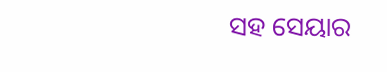ସହ ସେୟାର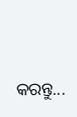କରନ୍ତୁ...